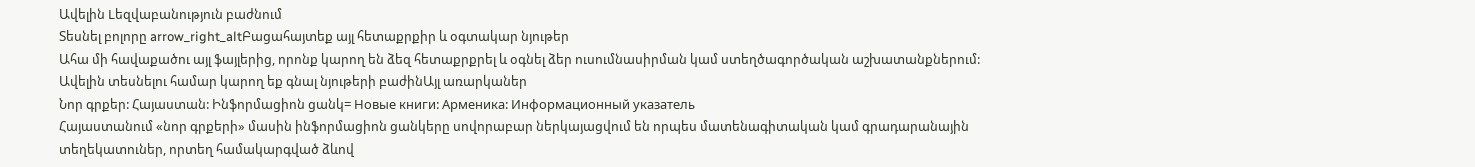Ավելին Lեզվաբանություն բաժնում
Տեսնել բոլորը arrow_right_altԲացահայտեք այլ հետաքրքիր և օգտակար նյութեր
Ահա մի հավաքածու այլ ֆայլերից, որոնք կարող են ձեզ հետաքրքրել և օգնել ձեր ուսումնասիրման կամ ստեղծագործական աշխատանքներում: Ավելին տեսնելու համար կարող եք գնալ նյութերի բաժինԱյլ առարկաներ
Նոր գրքեր: Հայաստան: Ինֆորմացիոն ցանկ= Новые книги: Арменика: Информационный указатель
Հայաստանում «նոր գրքերի» մասին ինֆորմացիոն ցանկերը սովորաբար ներկայացվում են որպես մատենագիտական կամ գրադարանային տեղեկատուներ, որտեղ համակարգված ձևով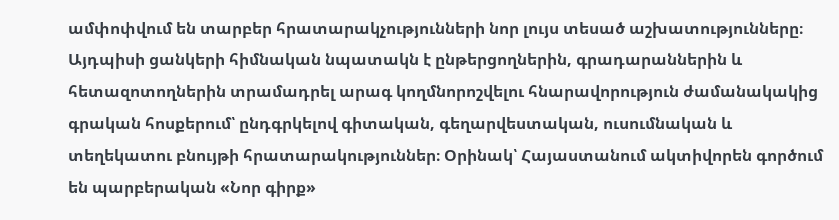ամփոփվում են տարբեր հրատարակչությունների նոր լույս տեսած աշխատությունները։ Այդպիսի ցանկերի հիմնական նպատակն է ընթերցողներին, գրադարաններին և հետազոտողներին տրամադրել արագ կողմնորոշվելու հնարավորություն ժամանակակից գրական հոսքերում՝ ընդգրկելով գիտական, գեղարվեստական, ուսումնական և տեղեկատու բնույթի հրատարակություններ։ Օրինակ՝ Հայաստանում ակտիվորեն գործում են պարբերական «Նոր գիրք»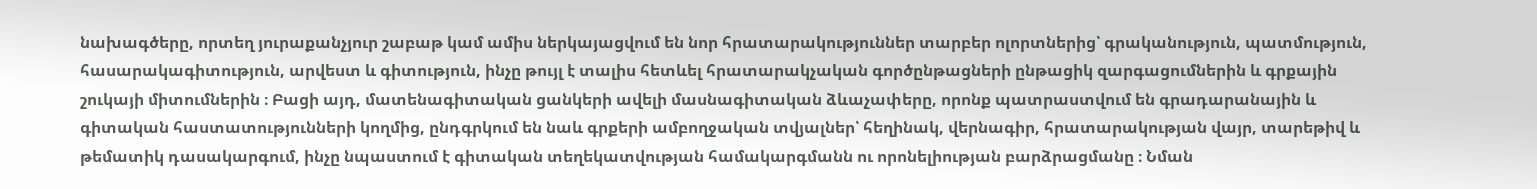նախագծերը, որտեղ յուրաքանչյուր շաբաթ կամ ամիս ներկայացվում են նոր հրատարակություններ տարբեր ոլորտներից՝ գրականություն, պատմություն, հասարակագիտություն, արվեստ և գիտություն, ինչը թույլ է տալիս հետևել հրատարակչական գործընթացների ընթացիկ զարգացումներին և գրքային շուկայի միտումներին ։ Բացի այդ, մատենագիտական ցանկերի ավելի մասնագիտական ձևաչափերը, որոնք պատրաստվում են գրադարանային և գիտական հաստատությունների կողմից, ընդգրկում են նաև գրքերի ամբողջական տվյալներ՝ հեղինակ, վերնագիր, հրատարակության վայր, տարեթիվ և թեմատիկ դասակարգում, ինչը նպաստում է գիտական տեղեկատվության համակարգմանն ու որոնելիության բարձրացմանը ։ Նման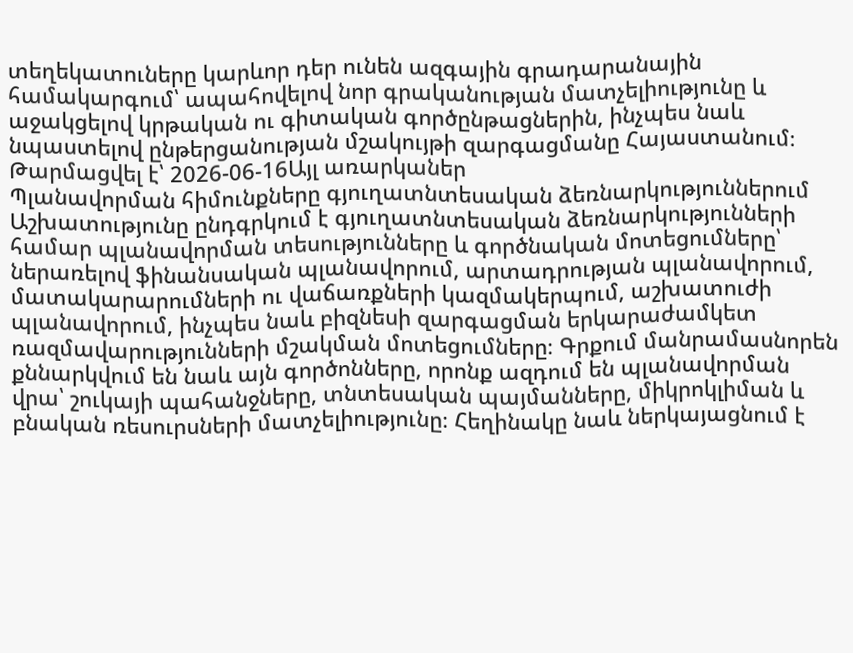տեղեկատուները կարևոր դեր ունեն ազգային գրադարանային համակարգում՝ ապահովելով նոր գրականության մատչելիությունը և աջակցելով կրթական ու գիտական գործընթացներին, ինչպես նաև նպաստելով ընթերցանության մշակույթի զարգացմանը Հայաստանում։
Թարմացվել է՝ 2026-06-16Այլ առարկաներ
Պլանավորման հիմունքները գյուղատնտեսական ձեռնարկություններում
Աշխատությունը ընդգրկում է գյուղատնտեսական ձեռնարկությունների համար պլանավորման տեսությունները և գործնական մոտեցումները՝ ներառելով ֆինանսական պլանավորում, արտադրության պլանավորում, մատակարարումների ու վաճառքների կազմակերպում, աշխատուժի պլանավորում, ինչպես նաև բիզնեսի զարգացման երկարաժամկետ ռազմավարությունների մշակման մոտեցումները։ Գրքում մանրամասնորեն քննարկվում են նաև այն գործոնները, որոնք ազդում են պլանավորման վրա՝ շուկայի պահանջները, տնտեսական պայմանները, միկրոկլիման և բնական ռեսուրսների մատչելիությունը։ Հեղինակը նաև ներկայացնում է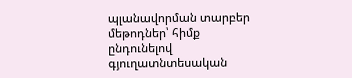պլանավորման տարբեր մեթոդներ՝ հիմք ընդունելով գյուղատնտեսական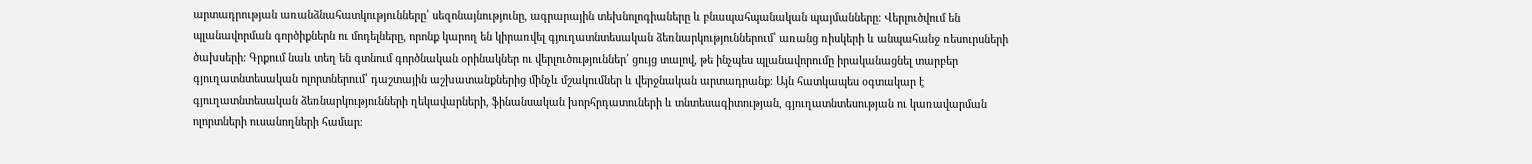արտադրության առանձնահատկությունները՝ սեզոնայնությունը, ագրարային տեխնոլոգիաները և բնապահպանական պայմանները։ Վերլուծվում են պլանավորման գործիքներն ու մոդելները, որոնք կարող են կիրառվել գյուղատնտեսական ձեռնարկություններում՝ առանց ռիսկերի և անպահանջ ռեսուրսների ծախսերի։ Գրքում նաև տեղ են գտնում գործնական օրինակներ ու վերլուծություններ՝ ցույց տալով, թե ինչպես պլանավորումը իրականացնել տարբեր գյուղատնտեսական ոլորտներում՝ դաշտային աշխատանքներից մինչև մշակումներ և վերջնական արտադրանք։ Այն հատկապես օգտակար է գյուղատնտեսական ձեռնարկությունների ղեկավարների, ֆինանսական խորհրդատուների և տնտեսագիտության, գյուղատնտեսության ու կառավարման ոլորտների ուսանողների համար։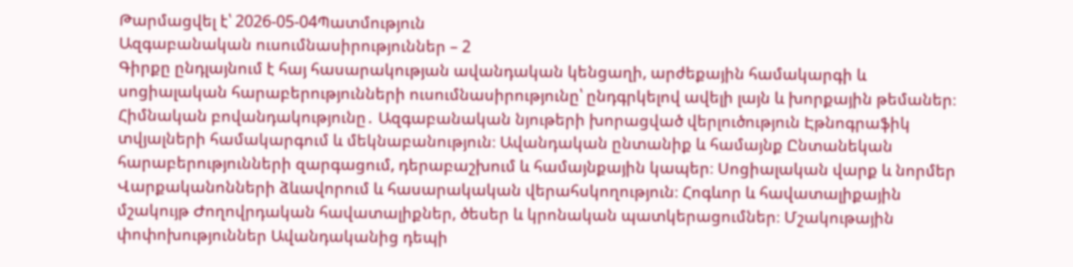Թարմացվել է՝ 2026-05-04Պատմություն
Ազգաբանական ուսումնասիրություններ – 2
Գիրքը ընդլայնում է հայ հասարակության ավանդական կենցաղի, արժեքային համակարգի և սոցիալական հարաբերությունների ուսումնասիրությունը՝ ընդգրկելով ավելի լայն և խորքային թեմաներ։ Հիմնական բովանդակությունը․ Ազգաբանական նյութերի խորացված վերլուծություն Էթնոգրաֆիկ տվյալների համակարգում և մեկնաբանություն։ Ավանդական ընտանիք և համայնք Ընտանեկան հարաբերությունների զարգացում, դերաբաշխում և համայնքային կապեր։ Սոցիալական վարք և նորմեր Վարքականոնների ձևավորում և հասարակական վերահսկողություն։ Հոգևոր և հավատալիքային մշակույթ Ժողովրդական հավատալիքներ, ծեսեր և կրոնական պատկերացումներ։ Մշակութային փոփոխություններ Ավանդականից դեպի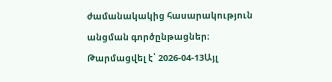ժամանակակից հասարակություն անցման գործընթացներ։
Թարմացվել է՝ 2026-04-13Այլ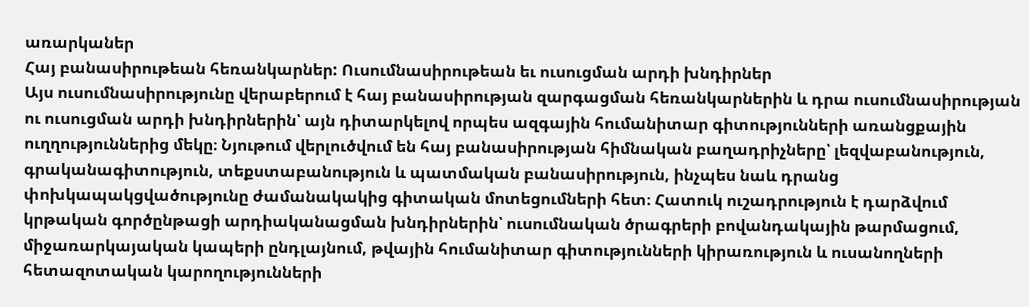առարկաներ
Հայ բանասիրութեան հեռանկարներ: Ուսումնասիրութեան եւ ուսուցման արդի խնդիրներ
Այս ուսումնասիրությունը վերաբերում է հայ բանասիրության զարգացման հեռանկարներին և դրա ուսումնասիրության ու ուսուցման արդի խնդիրներին՝ այն դիտարկելով որպես ազգային հումանիտար գիտությունների առանցքային ուղղություններից մեկը։ Նյութում վերլուծվում են հայ բանասիրության հիմնական բաղադրիչները՝ լեզվաբանություն, գրականագիտություն, տեքստաբանություն և պատմական բանասիրություն, ինչպես նաև դրանց փոխկապակցվածությունը ժամանակակից գիտական մոտեցումների հետ։ Հատուկ ուշադրություն է դարձվում կրթական գործընթացի արդիականացման խնդիրներին՝ ուսումնական ծրագրերի բովանդակային թարմացում, միջառարկայական կապերի ընդլայնում, թվային հումանիտար գիտությունների կիրառություն և ուսանողների հետազոտական կարողությունների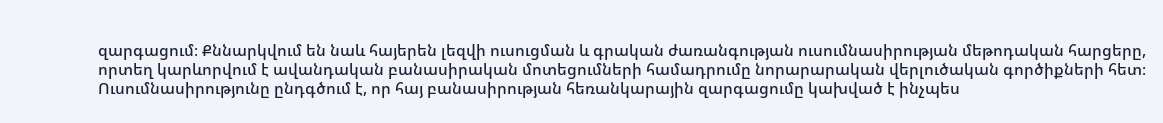զարգացում։ Քննարկվում են նաև հայերեն լեզվի ուսուցման և գրական ժառանգության ուսումնասիրության մեթոդական հարցերը, որտեղ կարևորվում է ավանդական բանասիրական մոտեցումների համադրումը նորարարական վերլուծական գործիքների հետ։ Ուսումնասիրությունը ընդգծում է, որ հայ բանասիրության հեռանկարային զարգացումը կախված է ինչպես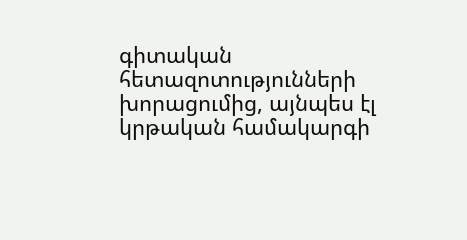գիտական հետազոտությունների խորացումից, այնպես էլ կրթական համակարգի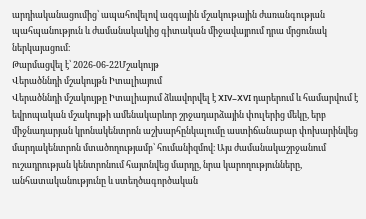արդիականացումից՝ ապահովելով ազգային մշակութային ժառանգության պահպանություն և ժամանակակից գիտական միջավայրում դրա մրցունակ ներկայացում։
Թարմացվել է՝ 2026-06-22Մշակույթ
Վերածննդի մշակույթն Իտալիայում
Վերածննդի մշակույթը Իտալիայում ձևավորվել է XIV–XVI դարերում և համարվում է եվրոպական մշակույթի ամենակարևոր շրջադարձային փուլերից մեկը, երբ միջնադարյան կրոնակենտրոն աշխարհընկալումը աստիճանաբար փոխարինվեց մարդակենտրոն մտածողությամբ՝ հումանիզմով։ Այս ժամանակաշրջանում ուշադրության կենտրոնում հայտնվեց մարդը, նրա կարողությունները, անհատականությունը և ստեղծագործական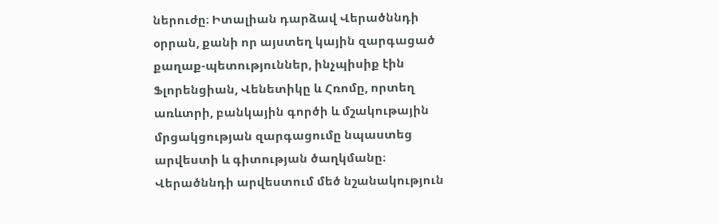ներուժը։ Իտալիան դարձավ Վերածննդի օրրան, քանի որ այստեղ կային զարգացած քաղաք-պետություններ, ինչպիսիք էին Ֆլորենցիան, Վենետիկը և Հռոմը, որտեղ առևտրի, բանկային գործի և մշակութային մրցակցության զարգացումը նպաստեց արվեստի և գիտության ծաղկմանը։ Վերածննդի արվեստում մեծ նշանակություն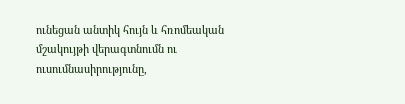ունեցան անտիկ հույն և հռոմեական մշակույթի վերագտնումն ու ուսումնասիրությունը,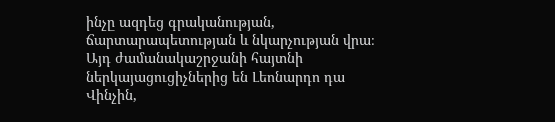ինչը ազդեց գրականության, ճարտարապետության և նկարչության վրա։ Այդ ժամանակաշրջանի հայտնի ներկայացուցիչներից են Լեոնարդո դա Վինչին,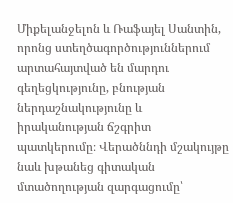Միքելանջելոն և Ռաֆայել Սանտին, որոնց ստեղծագործություններում արտահայտված են մարդու գեղեցկությունը, բնության ներդաշնակությունը և իրականության ճշգրիտ պատկերումը։ Վերածննդի մշակույթը նաև խթանեց գիտական մտածողության զարգացումը՝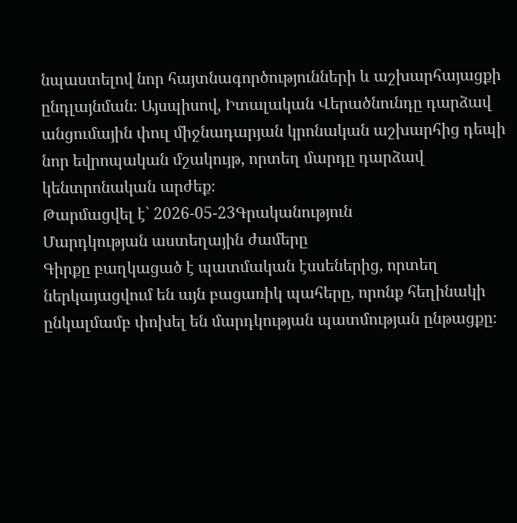նպաստելով նոր հայտնագործությունների և աշխարհայացքի ընդլայնման։ Այսպիսով, Իտալական Վերածնունդը դարձավ անցումային փուլ միջնադարյան կրոնական աշխարհից դեպի նոր եվրոպական մշակույթ, որտեղ մարդը դարձավ կենտրոնական արժեք։
Թարմացվել է՝ 2026-05-23Գրականություն
Մարդկության աստեղային ժամերը
Գիրքը բաղկացած է պատմական էսսեներից, որտեղ ներկայացվում են այն բացառիկ պահերը, որոնք հեղինակի ընկալմամբ փոխել են մարդկության պատմության ընթացքը։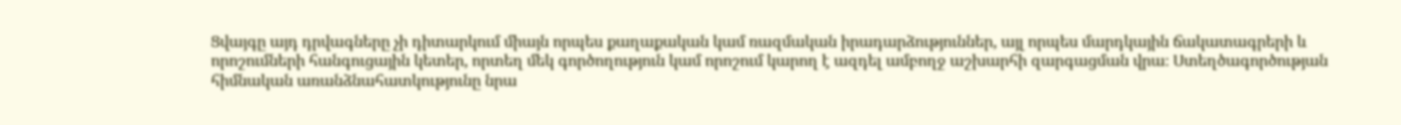Ցվայգը այդ դրվագները չի դիտարկում միայն որպես քաղաքական կամ ռազմական իրադարձություններ, այլ որպես մարդկային ճակատագրերի և որոշումների հանգուցային կետեր, որտեղ մեկ գործողություն կամ որոշում կարող է ազդել ամբողջ աշխարհի զարգացման վրա։ Ստեղծագործության հիմնական առանձնահատկությունը նրա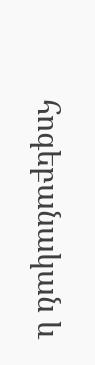հոգեբանական և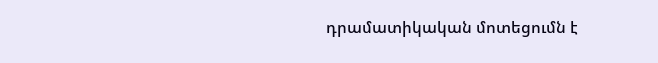դրամատիկական մոտեցումն է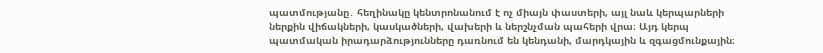պատմությանը․ հեղինակը կենտրոնանում է ոչ միայն փաստերի, այլ նաև կերպարների ներքին վիճակների, կասկածների, վախերի և ներշնչման պահերի վրա։ Այդ կերպ պատմական իրադարձությունները դառնում են կենդանի, մարդկային և զգացմունքային։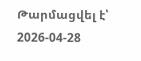Թարմացվել է՝ 2026-04-28